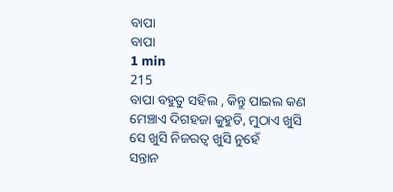ବାପା
ବାପା
1 min
215
ବାପା ବହୁତୁ ସହିଲ , କିନ୍ତୁ ପାଇଲ କଣ
ମେଞ୍ଚାଏ ଦିଗହଜା କୁହୁଡି, ମୁଠାଏ ଖୁସି
ସେ ଖୁସି ନିଜରତ୍ୱ ଖୁସି ନୁହେଁ
ସନ୍ତାନ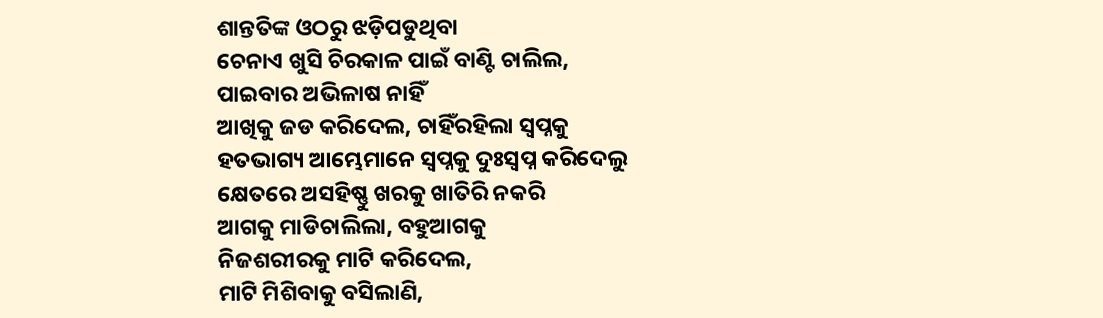ଶାନ୍ତତିଙ୍କ ଓଠରୁ ଝଡ଼ିପଡୁଥିବା
ଚେନାଏ ଖୁସି ଚିରକାଳ ପାଇଁ ବାଣ୍ଟି ଚାଲିଲ,
ପାଇବାର ଅଭିଳାଷ ନାହିଁ
ଆଖିକୁ ଜଡ କରିଦେଲ, ଚାହିଁରହିଲା ସ୍ୱପ୍ନକୁ
ହତଭାଗ୍ୟ ଆମ୍ଭେମାନେ ସ୍ୱପ୍ନକୁ ଦୁଃସ୍ୱପ୍ନ କରିଦେଲୁ
କ୍ଷେତରେ ଅସହିଷ୍ଣୁ ଖରକୁ ଖାତିରି ନକରି
ଆଗକୁ ମାଡିଚାଲିଲା, ବହୁଆଗକୁ
ନିଜଶରୀରକୁ ମାଟି କରିଦେଲ,
ମାଟି ମିଶିବାକୁ ବସିଲାଣି,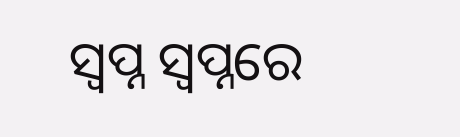ସ୍ୱପ୍ନ ସ୍ୱପ୍ନରେ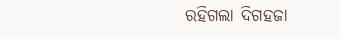ରହିଗଲା ଦିଗହଜା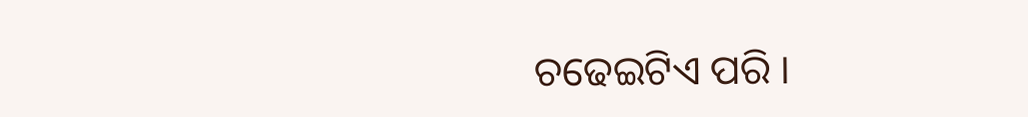ଚଢେଇଟିଏ ପରି ।